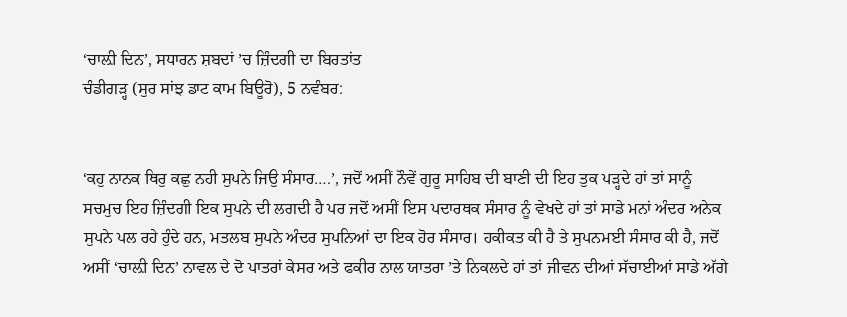‘ਚਾਲ਼ੀ ਦਿਨ’, ਸਧਾਰਨ ਸ਼ਬਦਾਂ ’ਚ ਜ਼ਿੰਦਗੀ ਦਾ ਬਿਰਤਾਂਤ
ਚੰਡੀਗੜ੍ਹ (ਸੁਰ ਸਾਂਝ ਡਾਟ ਕਾਮ ਬਿਊਰੋ), 5 ਨਵੰਬਰ:


‘ਕਹੁ ਨਾਨਕ ਥਿਰੁ ਕਛੁ ਨਹੀ ਸੁਪਨੇ ਜਿਉ ਸੰਸਾਰ….’, ਜਦੋਂ ਅਸੀਂ ਨੌਵੇਂ ਗੁਰੂ ਸਾਹਿਬ ਦੀ ਬਾਣੀ ਦੀ ਇਹ ਤੁਕ ਪੜ੍ਹਦੇ ਹਾਂ ਤਾਂ ਸਾਨੂੰ ਸਚਮੁਚ ਇਹ ਜ਼ਿੰਦਗੀ ਇਕ ਸੁਪਨੇ ਦੀ ਲਗਦੀ ਹੈ ਪਰ ਜਦੋਂ ਅਸੀਂ ਇਸ ਪਦਾਰਥਕ ਸੰਸਾਰ ਨੂੰ ਵੇਖਦੇ ਹਾਂ ਤਾਂ ਸਾਡੇ ਮਨਾਂ ਅੰਦਰ ਅਨੇਕ ਸੁਪਨੇ ਪਲ ਰਹੇ ਹੁੰਦੇ ਹਨ, ਮਤਲਬ ਸੁਪਨੇ ਅੰਦਰ ਸੁਪਨਿਆਂ ਦਾ ਇਕ ਹੋਰ ਸੰਸਾਰ। ਹਕੀਕਤ ਕੀ ਹੈ ਤੇ ਸੁਪਨਮਈ ਸੰਸਾਰ ਕੀ ਹੈ, ਜਦੋਂ ਅਸੀਂ ‘ਚਾਲ਼ੀ ਦਿਨ’ ਨਾਵਲ ਦੇ ਦੋ ਪਾਤਰਾਂ ਕੇਸਰ ਅਤੇ ਫਕੀਰ ਨਾਲ ਯਾਤਰਾ ’ਤੇ ਨਿਕਲਦੇ ਹਾਂ ਤਾਂ ਜੀਵਨ ਦੀਆਂ ਸੱਚਾਈਆਂ ਸਾਡੇ ਅੱਗੇ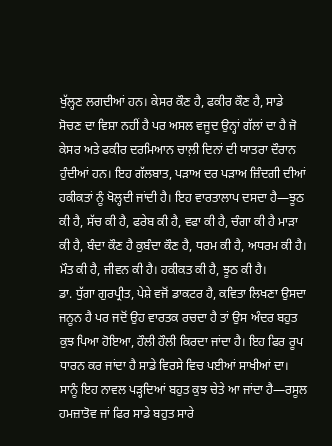ਖੁੱਲ੍ਹਣ ਲਗਦੀਆਂ ਹਨ। ਕੇਸਰ ਕੌਣ ਹੈ, ਫਕੀਰ ਕੌਣ ਹੈ, ਸਾਡੇ ਸੋਚਣ ਦਾ ਵਿਸ਼ਾ ਨਹੀਂ ਹੈ ਪਰ ਅਸਲ ਵਜੂਦ ਉਨ੍ਹਾਂ ਗੱਲਾਂ ਦਾ ਹੈ ਜੋ ਕੇਸਰ ਅਤੇ ਫਕੀਰ ਦਰਮਿਆਨ ਚਾਲ਼ੀ ਦਿਨਾਂ ਦੀ ਯਾਤਰਾ ਦੌਰਾਨ ਹੁੰਦੀਆਂ ਹਨ। ਇਹ ਗੱਲਬਾਤ, ਪੜਾਅ ਦਰ ਪੜਾਅ ਜ਼ਿੰਦਗੀ ਦੀਆਂ ਹਕੀਕਤਾਂ ਨੂੰ ਖੋਲ੍ਹਦੀ ਜਾਂਦੀ ਹੈ। ਇਹ ਵਾਰਤਾਲਾਪ ਦਸਦਾ ਹੈ—ਝੂਠ ਕੀ ਹੈ, ਸੱਚ ਕੀ ਹੈ, ਫਰੇਬ ਕੀ ਹੈ, ਵਫਾ ਕੀ ਹੈ, ਚੰਗਾ ਕੀ ਹੈ ਮਾੜਾ ਕੀ ਹੈ, ਬੰਦਾ ਕੌਣ ਹੈ ਕੁਬੰਦਾ ਕੌਣ ਹੈ, ਧਰਮ ਕੀ ਹੈ, ਅਧਰਮ ਕੀ ਹੈ। ਮੌਤ ਕੀ ਹੈ, ਜੀਵਨ ਕੀ ਹੈ। ਹਕੀਕਤ ਕੀ ਹੈ, ਝੂਠ ਕੀ ਹੈ।
ਡਾ. ਧੁੱਗਾ ਗੁਰਪ੍ਰੀਤ, ਪੇਸ਼ੇ ਵਜੋਂ ਡਾਕਟਰ ਹੈ, ਕਵਿਤਾ ਲਿਖਣਾ ਉਸਦਾ ਜਨੂਨ ਹੈ ਪਰ ਜਦੋਂ ਉਹ ਵਾਰਤਕ ਰਚਦਾ ਹੈ ਤਾਂ ਉਸ ਅੰਦਰ ਬਹੁਤ ਕੁਝ ਪਿਆ ਹੋਇਆ, ਹੌਲੀ ਹੌਲੀ ਕਿਰਦਾ ਜਾਂਦਾ ਹੈ। ਇਹ ਫਿਰ ਰੂਪ ਧਾਰਨ ਕਰ ਜਾਂਦਾ ਹੈ ਸਾਡੇ ਵਿਰਸੇ ਵਿਚ ਪਈਆਂ ਸਾਖੀਆਂ ਦਾ। ਸਾਨੂੰ ਇਹ ਨਾਵਲ ਪੜ੍ਹਦਿਆਂ ਬਹੁਤ ਕੁਝ ਚੇਤੇ ਆ ਜਾਂਦਾ ਹੈ—ਰਸੂਲ ਹਮਜ਼ਾਤੋਵ ਜਾਂ ਫਿਰ ਸਾਡੇ ਬਹੁਤ ਸਾਰੇ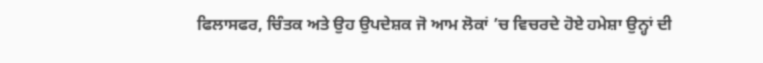ਫਿਲਾਸਫਰ, ਚਿੰਤਕ ਅਤੇ ਉਹ ਉਪਦੇਸ਼ਕ ਜੋ ਆਮ ਲੋਕਾਂ ’ਚ ਵਿਚਰਦੇ ਹੋਏ ਹਮੇਸ਼ਾ ਉਨ੍ਹਾਂ ਦੀ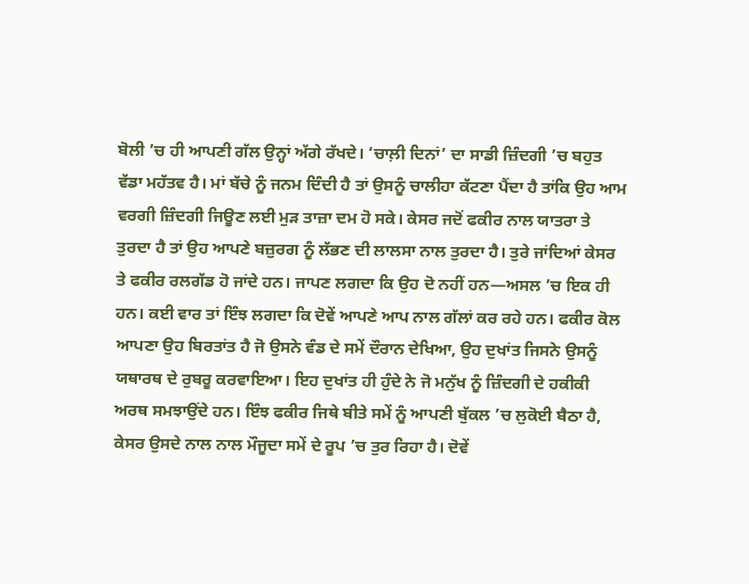ਬੋਲੀ ’ਚ ਹੀ ਆਪਣੀ ਗੱਲ ਉਨ੍ਹਾਂ ਅੱਗੇ ਰੱਖਦੇ। ‘ਚਾਲ਼ੀ ਦਿਨਾਂ’ ਦਾ ਸਾਡੀ ਜ਼ਿੰਦਗੀ ’ਚ ਬਹੁਤ ਵੱਡਾ ਮਹੱਤਵ ਹੈ। ਮਾਂ ਬੱਚੇ ਨੂੰ ਜਨਮ ਦਿੰਦੀ ਹੈ ਤਾਂ ਉਸਨੂੰ ਚਾਲੀਹਾ ਕੱਟਣਾ ਪੈਂਦਾ ਹੈ ਤਾਂਕਿ ਉਹ ਆਮ ਵਰਗੀ ਜ਼ਿੰਦਗੀ ਜਿਊਣ ਲਈ ਮੁੜ ਤਾਜ਼ਾ ਦਮ ਹੋ ਸਕੇ। ਕੇਸਰ ਜਦੋਂ ਫਕੀਰ ਨਾਲ ਯਾਤਰਾ ਤੇ ਤੁਰਦਾ ਹੈ ਤਾਂ ਉਹ ਆਪਣੇ ਬਜ਼ੁਰਗ ਨੂੰ ਲੱਭਣ ਦੀ ਲਾਲਸਾ ਨਾਲ ਤੁਰਦਾ ਹੈ। ਤੁਰੇ ਜਾਂਦਿਆਂ ਕੇਸਰ ਤੇ ਫਕੀਰ ਰਲਗੱਡ ਹੋ ਜਾਂਦੇ ਹਨ। ਜਾਪਣ ਲਗਦਾ ਕਿ ਉਹ ਦੋ ਨਹੀਂ ਹਨ—ਅਸਲ ’ਚ ਇਕ ਹੀ ਹਨ। ਕਈ ਵਾਰ ਤਾਂ ਇੰਝ ਲਗਦਾ ਕਿ ਦੋਵੇਂ ਆਪਣੇ ਆਪ ਨਾਲ ਗੱਲਾਂ ਕਰ ਰਹੇ ਹਨ। ਫਕੀਰ ਕੋਲ ਆਪਣਾ ਉਹ ਬਿਰਤਾਂਤ ਹੈ ਜੋ ਉਸਨੇ ਵੰਡ ਦੇ ਸਮੇਂ ਦੌਰਾਨ ਦੇਖਿਆ, ਉਹ ਦੁਖਾਂਤ ਜਿਸਨੇ ਉਸਨੂੰ ਯਥਾਰਥ ਦੇ ਰੁਬਰੂ ਕਰਵਾਇਆ। ਇਹ ਦੁਖਾਂਤ ਹੀ ਹੁੰਦੇ ਨੇ ਜੋ ਮਨੁੱਖ ਨੂੰ ਜ਼ਿੰਦਗੀ ਦੇ ਹਕੀਕੀ ਅਰਥ ਸਮਝਾਉਂਦੇ ਹਨ। ਇੰਝ ਫਕੀਰ ਜਿਥੇ ਬੀਤੇ ਸਮੇਂ ਨੂੰ ਆਪਣੀ ਬੁੱਕਲ ’ਚ ਲੁਕੋਈ ਬੈਠਾ ਹੈ, ਕੇਸਰ ਉਸਦੇ ਨਾਲ ਨਾਲ ਮੌਜੂਦਾ ਸਮੇਂ ਦੇ ਰੂਪ ’ਚ ਤੁਰ ਰਿਹਾ ਹੈ। ਦੋਵੇਂ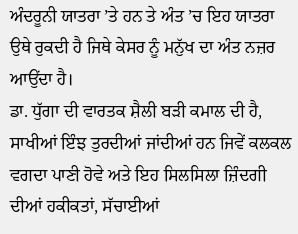ਅੰਦਰੂਨੀ ਯਾਤਰਾ ’ਤੇ ਹਨ ਤੇ ਅੰਤ ’ਚ ਇਹ ਯਾਤਰਾ ਉਥੇ ਰੁਕਦੀ ਹੈ ਜਿਥੇ ਕੇਸਰ ਨੂੰ ਮਨੁੱਖ ਦਾ ਅੰਤ ਨਜ਼ਰ ਆਉਂਦਾ ਹੈ।
ਡਾ. ਧੁੱਗਾ ਦੀ ਵਾਰਤਕ ਸ਼ੈਲੀ ਬੜੀ ਕਮਾਲ ਦੀ ਹੈ, ਸਾਖੀਆਂ ਇੰਝ ਤੁਰਦੀਆਂ ਜਾਂਦੀਆਂ ਹਨ ਜਿਵੇਂ ਕਲਕਲ ਵਗਦਾ ਪਾਣੀ ਹੋਵੇ ਅਤੇ ਇਹ ਸਿਲਸਿਲਾ ਜ਼ਿੰਦਗੀ ਦੀਆਂ ਹਕੀਕਤਾਂ, ਸੱਚਾਈਆਂ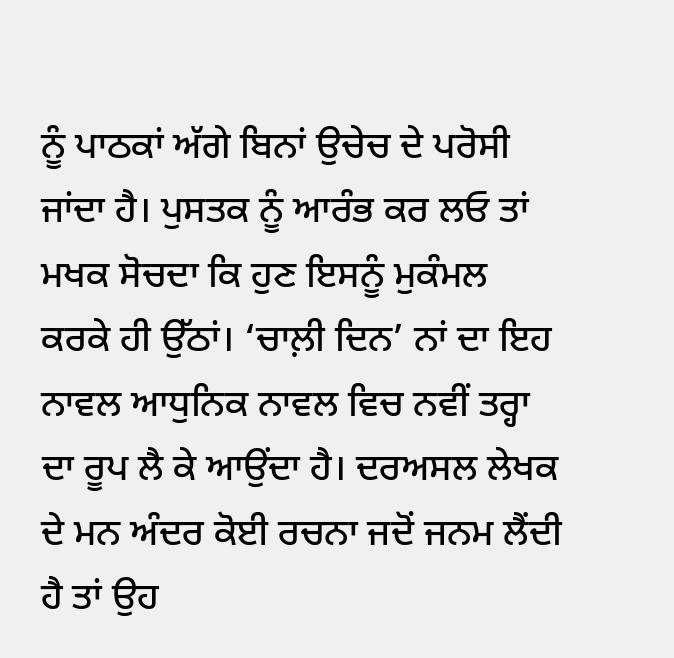ਨੂੰ ਪਾਠਕਾਂ ਅੱਗੇ ਬਿਨਾਂ ਉਚੇਚ ਦੇ ਪਰੋਸੀ ਜਾਂਦਾ ਹੈ। ਪੁਸਤਕ ਨੂੰ ਆਰੰਭ ਕਰ ਲਓ ਤਾਂ ਮਖਕ ਸੋਚਦਾ ਕਿ ਹੁਣ ਇਸਨੂੰ ਮੁਕੰਮਲ ਕਰਕੇ ਹੀ ਉੱਠਾਂ। ‘ਚਾਲ਼ੀ ਦਿਨ’ ਨਾਂ ਦਾ ਇਹ ਨਾਵਲ ਆਧੁਨਿਕ ਨਾਵਲ ਵਿਚ ਨਵੀਂ ਤਰ੍ਹਾ ਦਾ ਰੂਪ ਲੈ ਕੇ ਆਉਂਦਾ ਹੈ। ਦਰਅਸਲ ਲੇਖਕ ਦੇ ਮਨ ਅੰਦਰ ਕੋਈ ਰਚਨਾ ਜਦੋਂ ਜਨਮ ਲੈਂਦੀ ਹੈ ਤਾਂ ਉਹ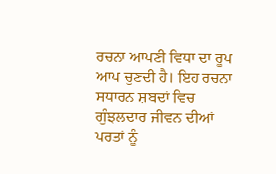ਰਚਨਾ ਆਪਣੀ ਵਿਧਾ ਦਾ ਰੂਪ ਆਪ ਚੁਣਦੀ ਹੈ। ਇਹ ਰਚਨਾ ਸਧਾਰਨ ਸ਼ਬਦਾਂ ਵਿਚ ਗੁੰਝਲਦਾਰ ਜੀਵਨ ਦੀਆਂ ਪਰਤਾਂ ਨੂੰ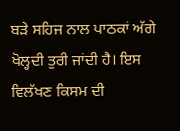ਬੜੇ ਸਹਿਜ ਨਾਲ ਪਾਠਕਾਂ ਅੱਗੇ ਖੋਲ੍ਹਦੀ ਤੁਰੀ ਜਾਂਦੀ ਹੈ। ਇਸ ਵਿਲੱਖਣ ਕਿਸਮ ਦੀ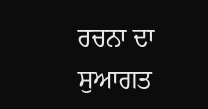ਰਚਨਾ ਦਾ ਸੁਆਗਤ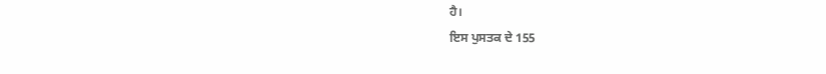ਹੈ।
ਇਸ ਪੁਸਤਕ ਦੇ 155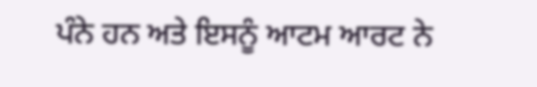ਪੰਨੇ ਹਨ ਅਤੇ ਇਸਨੂੰ ਆਟਮ ਆਰਟ ਨੇ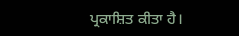ਪ੍ਰਕਾਸ਼ਿਤ ਕੀਤਾ ਹੈ।